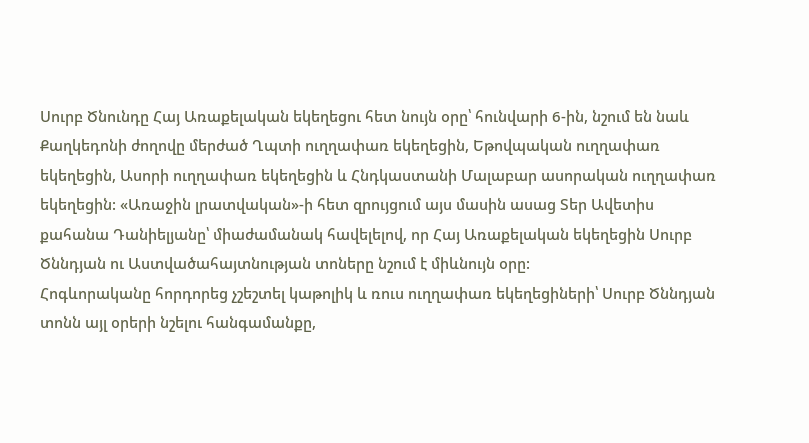Սուրբ Ծնունդը Հայ Առաքելական եկեղեցու հետ նույն օրը՝ հունվարի 6-ին, նշում են նաև Քաղկեդոնի ժողովը մերժած Ղպտի ուղղափառ եկեղեցին, Եթովպական ուղղափառ եկեղեցին, Ասորի ուղղափառ եկեղեցին և Հնդկաստանի Մալաբար ասորական ուղղափառ եկեղեցին: «Առաջին լրատվական»-ի հետ զրույցում այս մասին ասաց Տեր Ավետիս քահանա Դանիելյանը՝ միաժամանակ հավելելով, որ Հայ Առաքելական եկեղեցին Սուրբ Ծննդյան ու Աստվածահայտնության տոները նշում է միևնույն օրը:
Հոգևորականը հորդորեց չշեշտել կաթոլիկ և ռուս ուղղափառ եկեղեցիների՝ Սուրբ Ծննդյան տոնն այլ օրերի նշելու հանգամանքը,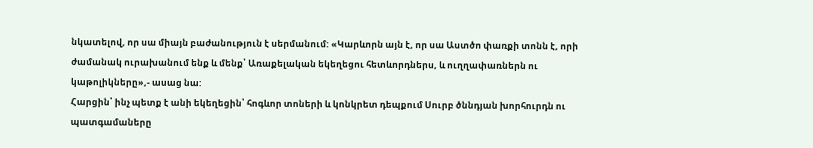նկատելով, որ սա միայն բաժանություն է սերմանում: «Կարևորն այն է, որ սա Աստծո փառքի տոնն է, որի ժամանակ ուրախանում ենք և մենք՝ Առաքելական եկեղեցու հետևորդներս, և ուղղափառներն ու կաթոլիկները»,- ասաց նա:
Հարցին՝ ինչ պետք է անի եկեղեցին՝ հոգևոր տոների և կոնկրետ դեպքում Սուրբ ծննդյան խորհուրդն ու պատգամաները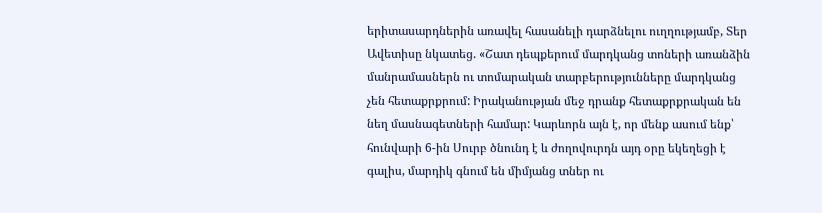երիտասարդներին առավել հասանելի դարձնելու ուղղությամբ, Տեր Ավետիսը նկատեց. «Շատ դեպքերում մարդկանց տոների առանձին մանրամասներն ու տոմարական տարբերությունները մարդկանց չեն հետաքրքրում: Իրականության մեջ դրանք հետաքրքրական են նեղ մասնագետների համար: Կարևորն այն է, որ մենք ասում ենք՝ հունվարի 6-ին Սուրբ ծնունդ է և ժողովուրդն այդ օրը եկեղեցի է գալիս, մարդիկ գնում են միմյանց տներ ու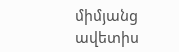միմյանց ավետիս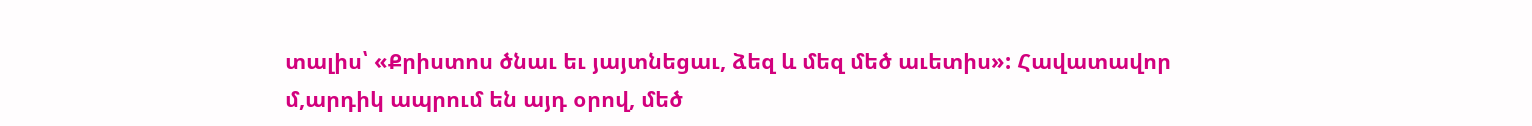տալիս՝ «Քրիստոս ծնաւ եւ յայտնեցաւ, ձեզ և մեզ մեծ աւետիս»: Հավատավոր մ,արդիկ ապրում են այդ օրով, մեծ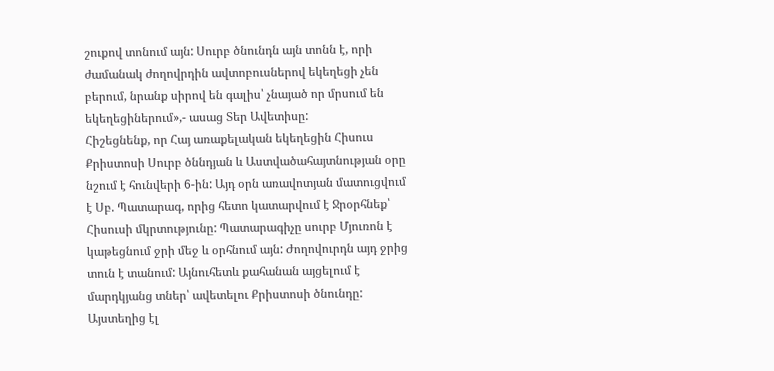շուքով տոնում այն: Սուրբ ծնունդն այն տոնն է, որի ժամանակ ժողովրդին ավտոբուսներով եկեղեցի չեն բերում, նրանք սիրով են գալիս՝ չնայած որ մրսում են եկեղեցիներում»,- ասաց Տեր Ավետիսը:
Հիշեցնենք, որ Հայ առաքելական եկեղեցին Հիսուս Քրիստոսի Սուրբ ծննդյան և Աստվածահայտնության օրը նշում է հունվերի 6-ին: Այդ օրն առավոտյան մատուցվում է Սբ. Պատարագ, որից հետո կատարվում է Ջրօրհնեք՝ Հիսուսի մկրտությունը: Պատարագիչը սուրբ Մյուռոն է կաթեցնում ջրի մեջ և օրհնում այն: Ժողովուրդն այդ ջրից տուն է տանում: Այնուհետև քահանան այցելում է մարդկյանց տներ՝ ավետելու Քրիստոսի ծնունդը: Այստեղից էլ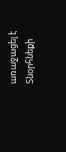առաջացել է Տնօրհնեքի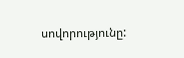սովորությունը: